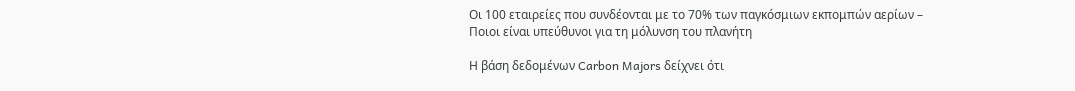Οι 100 εταιρείες που συνδέονται με το 70% των παγκόσμιων εκπομπών αερίων – Ποιοι είναι υπεύθυνοι για τη μόλυνση του πλανήτη

Η βάση δεδομένων Carbon Majors δείχνει ότι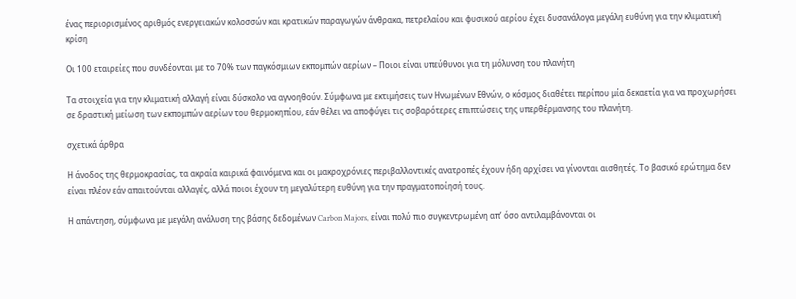ένας περιορισμένος αριθμός ενεργειακών κολοσσών και κρατικών παραγωγών άνθρακα, πετρελαίου και φυσικού αερίου έχει δυσανάλογα μεγάλη ευθύνη για την κλιματική κρίση

Οι 100 εταιρείες που συνδέονται με το 70% των παγκόσμιων εκπομπών αερίων – Ποιοι είναι υπεύθυνοι για τη μόλυνση του πλανήτη

Τα στοιχεία για την κλιματική αλλαγή είναι δύσκολο να αγνοηθούν. Σύμφωνα με εκτιμήσεις των Ηνωμένων Εθνών, ο κόσμος διαθέτει περίπου μία δεκαετία για να προχωρήσει σε δραστική μείωση των εκπομπών αερίων του θερμοκηπίου, εάν θέλει να αποφύγει τις σοβαρότερες επιπτώσεις της υπερθέρμανσης του πλανήτη.

σχετικά άρθρα

Η άνοδος της θερμοκρασίας, τα ακραία καιρικά φαινόμενα και οι μακροχρόνιες περιβαλλοντικές ανατροπές έχουν ήδη αρχίσει να γίνονται αισθητές. Το βασικό ερώτημα δεν είναι πλέον εάν απαιτούνται αλλαγές, αλλά ποιοι έχουν τη μεγαλύτερη ευθύνη για την πραγματοποίησή τους.

Η απάντηση, σύμφωνα με μεγάλη ανάλυση της βάσης δεδομένων Carbon Majors, είναι πολύ πιο συγκεντρωμένη απ’ όσο αντιλαμβάνονται οι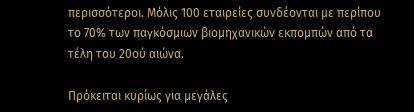περισσότεροι. Μόλις 100 εταιρείες συνδέονται με περίπου το 70% των παγκόσμιων βιομηχανικών εκπομπών από τα τέλη του 20ού αιώνα.

Πρόκειται κυρίως για μεγάλες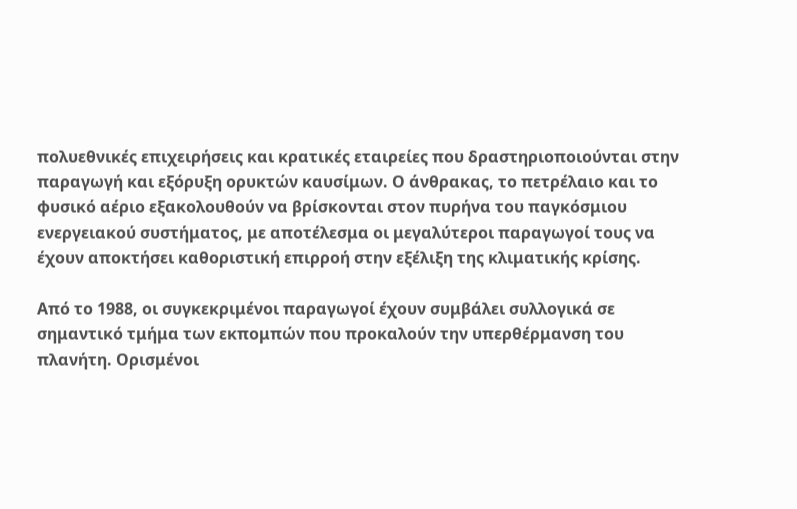πολυεθνικές επιχειρήσεις και κρατικές εταιρείες που δραστηριοποιούνται στην παραγωγή και εξόρυξη ορυκτών καυσίμων. Ο άνθρακας, το πετρέλαιο και το φυσικό αέριο εξακολουθούν να βρίσκονται στον πυρήνα του παγκόσμιου ενεργειακού συστήματος, με αποτέλεσμα οι μεγαλύτεροι παραγωγοί τους να έχουν αποκτήσει καθοριστική επιρροή στην εξέλιξη της κλιματικής κρίσης.

Από το 1988, οι συγκεκριμένοι παραγωγοί έχουν συμβάλει συλλογικά σε σημαντικό τμήμα των εκπομπών που προκαλούν την υπερθέρμανση του πλανήτη. Ορισμένοι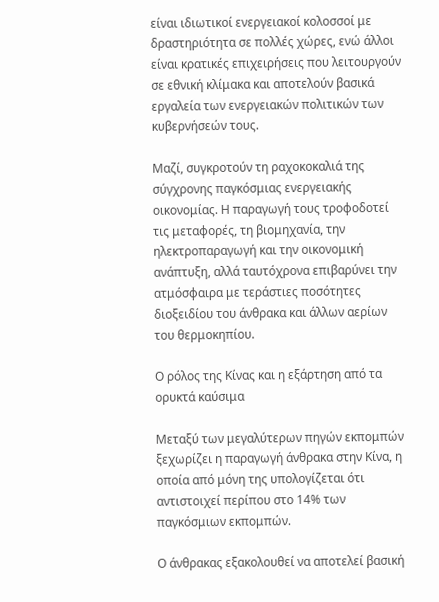είναι ιδιωτικοί ενεργειακοί κολοσσοί με δραστηριότητα σε πολλές χώρες, ενώ άλλοι είναι κρατικές επιχειρήσεις που λειτουργούν σε εθνική κλίμακα και αποτελούν βασικά εργαλεία των ενεργειακών πολιτικών των κυβερνήσεών τους.

Μαζί, συγκροτούν τη ραχοκοκαλιά της σύγχρονης παγκόσμιας ενεργειακής οικονομίας. Η παραγωγή τους τροφοδοτεί τις μεταφορές, τη βιομηχανία, την ηλεκτροπαραγωγή και την οικονομική ανάπτυξη, αλλά ταυτόχρονα επιβαρύνει την ατμόσφαιρα με τεράστιες ποσότητες διοξειδίου του άνθρακα και άλλων αερίων του θερμοκηπίου.

Ο ρόλος της Κίνας και η εξάρτηση από τα ορυκτά καύσιμα

Μεταξύ των μεγαλύτερων πηγών εκπομπών ξεχωρίζει η παραγωγή άνθρακα στην Κίνα, η οποία από μόνη της υπολογίζεται ότι αντιστοιχεί περίπου στο 14% των παγκόσμιων εκπομπών.

Ο άνθρακας εξακολουθεί να αποτελεί βασική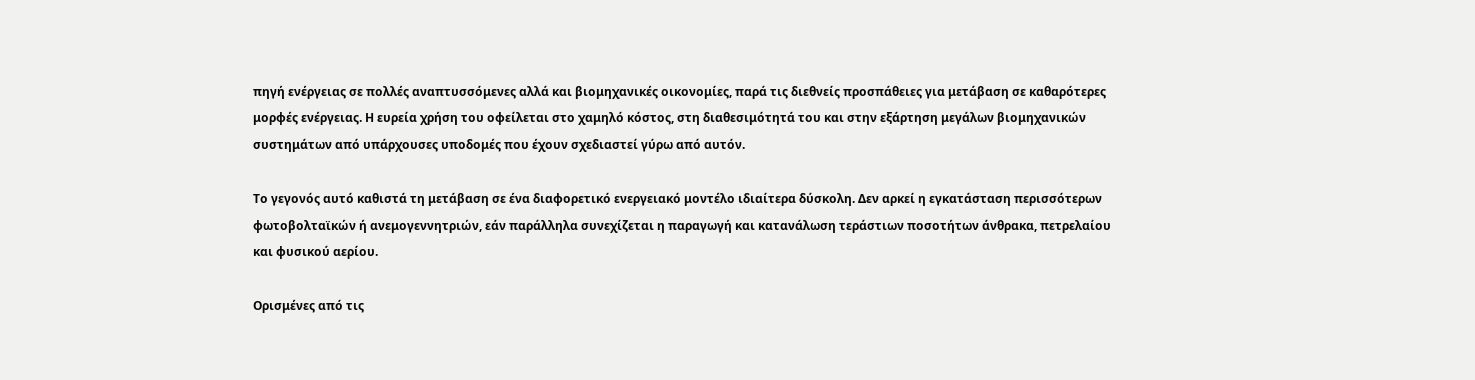πηγή ενέργειας σε πολλές αναπτυσσόμενες αλλά και βιομηχανικές οικονομίες, παρά τις διεθνείς προσπάθειες για μετάβαση σε καθαρότερες μορφές ενέργειας. Η ευρεία χρήση του οφείλεται στο χαμηλό κόστος, στη διαθεσιμότητά του και στην εξάρτηση μεγάλων βιομηχανικών συστημάτων από υπάρχουσες υποδομές που έχουν σχεδιαστεί γύρω από αυτόν.

Το γεγονός αυτό καθιστά τη μετάβαση σε ένα διαφορετικό ενεργειακό μοντέλο ιδιαίτερα δύσκολη. Δεν αρκεί η εγκατάσταση περισσότερων φωτοβολταϊκών ή ανεμογεννητριών, εάν παράλληλα συνεχίζεται η παραγωγή και κατανάλωση τεράστιων ποσοτήτων άνθρακα, πετρελαίου και φυσικού αερίου.

Ορισμένες από τις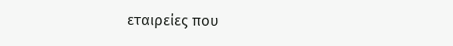εταιρείες που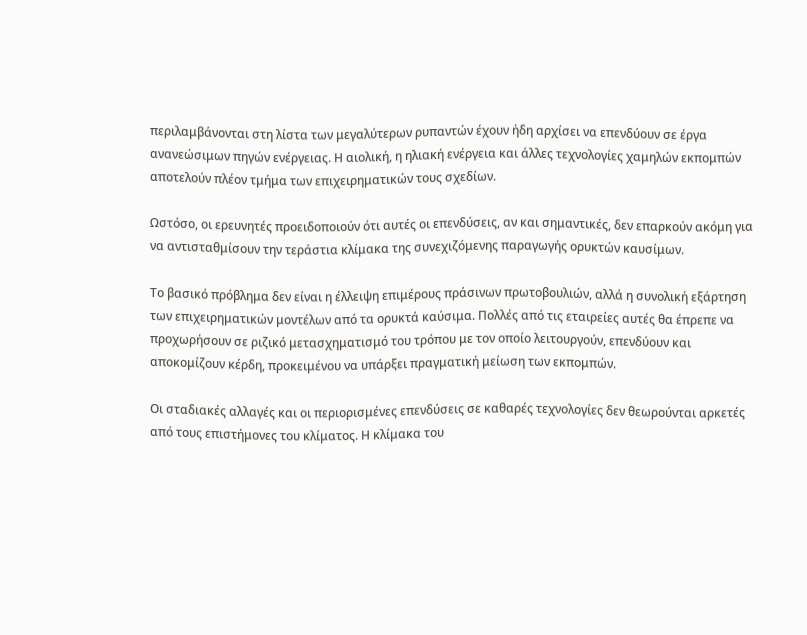περιλαμβάνονται στη λίστα των μεγαλύτερων ρυπαντών έχουν ήδη αρχίσει να επενδύουν σε έργα ανανεώσιμων πηγών ενέργειας. Η αιολική, η ηλιακή ενέργεια και άλλες τεχνολογίες χαμηλών εκπομπών αποτελούν πλέον τμήμα των επιχειρηματικών τους σχεδίων.

Ωστόσο, οι ερευνητές προειδοποιούν ότι αυτές οι επενδύσεις, αν και σημαντικές, δεν επαρκούν ακόμη για να αντισταθμίσουν την τεράστια κλίμακα της συνεχιζόμενης παραγωγής ορυκτών καυσίμων.

Το βασικό πρόβλημα δεν είναι η έλλειψη επιμέρους πράσινων πρωτοβουλιών, αλλά η συνολική εξάρτηση των επιχειρηματικών μοντέλων από τα ορυκτά καύσιμα. Πολλές από τις εταιρείες αυτές θα έπρεπε να προχωρήσουν σε ριζικό μετασχηματισμό του τρόπου με τον οποίο λειτουργούν, επενδύουν και αποκομίζουν κέρδη, προκειμένου να υπάρξει πραγματική μείωση των εκπομπών.

Οι σταδιακές αλλαγές και οι περιορισμένες επενδύσεις σε καθαρές τεχνολογίες δεν θεωρούνται αρκετές από τους επιστήμονες του κλίματος. Η κλίμακα του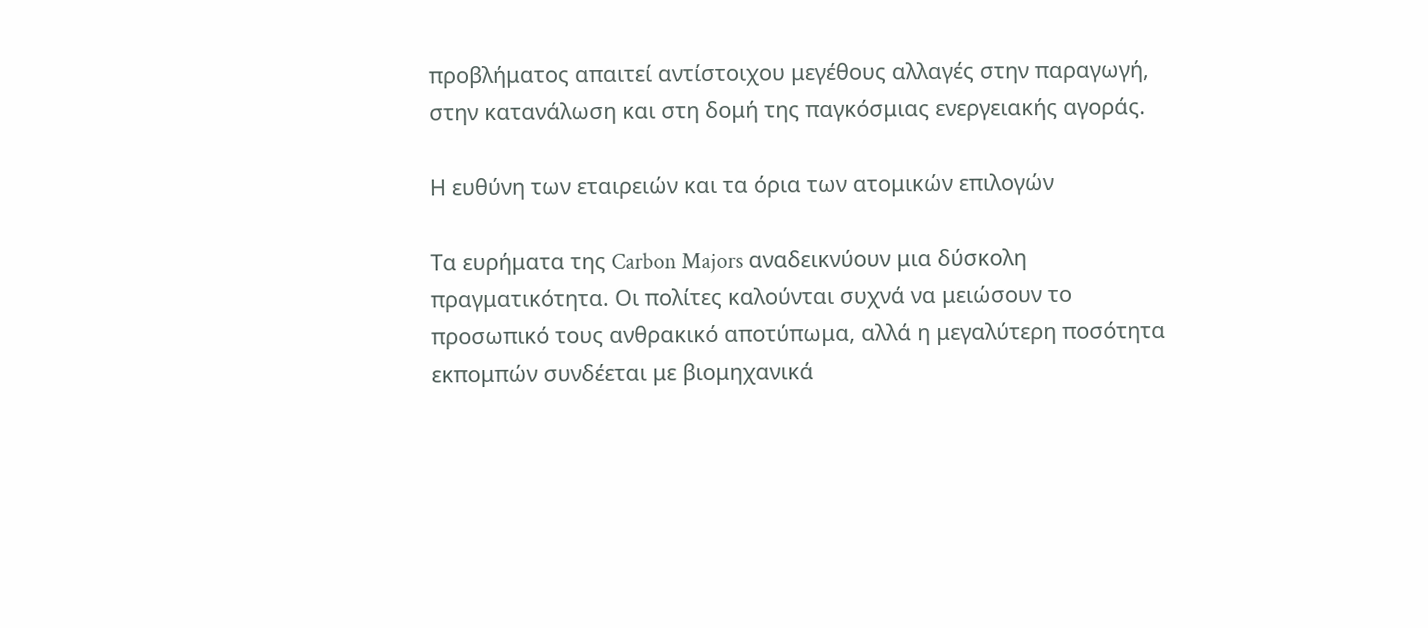προβλήματος απαιτεί αντίστοιχου μεγέθους αλλαγές στην παραγωγή, στην κατανάλωση και στη δομή της παγκόσμιας ενεργειακής αγοράς.

Η ευθύνη των εταιρειών και τα όρια των ατομικών επιλογών

Τα ευρήματα της Carbon Majors αναδεικνύουν μια δύσκολη πραγματικότητα. Οι πολίτες καλούνται συχνά να μειώσουν το προσωπικό τους ανθρακικό αποτύπωμα, αλλά η μεγαλύτερη ποσότητα εκπομπών συνδέεται με βιομηχανικά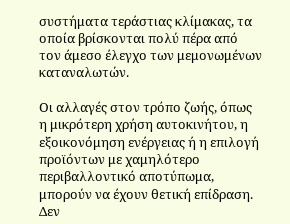συστήματα τεράστιας κλίμακας, τα οποία βρίσκονται πολύ πέρα από τον άμεσο έλεγχο των μεμονωμένων καταναλωτών.

Οι αλλαγές στον τρόπο ζωής, όπως η μικρότερη χρήση αυτοκινήτου, η εξοικονόμηση ενέργειας ή η επιλογή προϊόντων με χαμηλότερο περιβαλλοντικό αποτύπωμα, μπορούν να έχουν θετική επίδραση. Δεν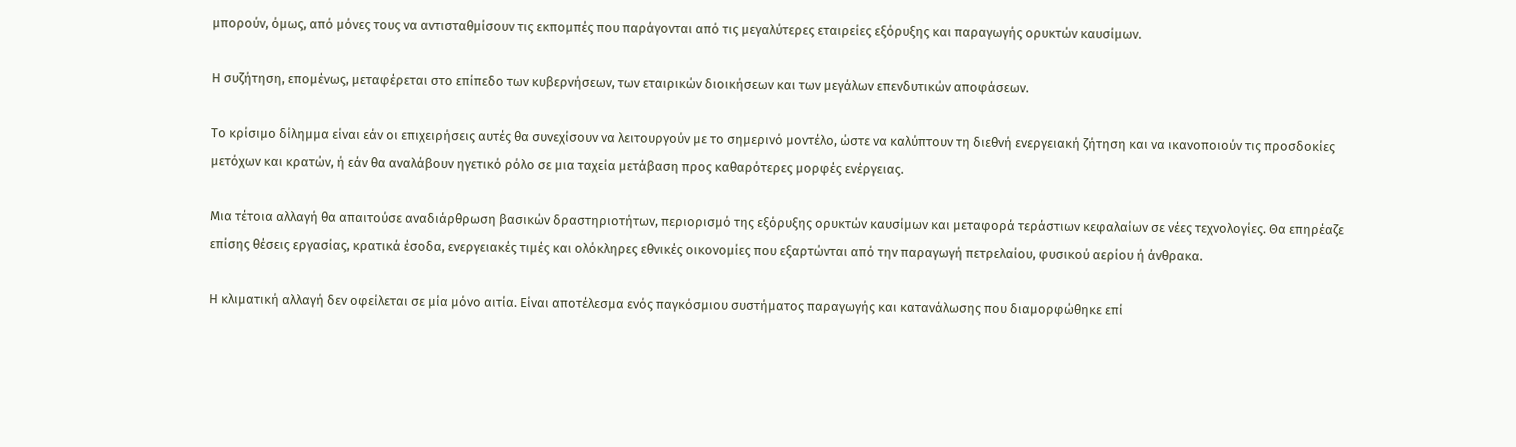μπορούν, όμως, από μόνες τους να αντισταθμίσουν τις εκπομπές που παράγονται από τις μεγαλύτερες εταιρείες εξόρυξης και παραγωγής ορυκτών καυσίμων.

Η συζήτηση, επομένως, μεταφέρεται στο επίπεδο των κυβερνήσεων, των εταιρικών διοικήσεων και των μεγάλων επενδυτικών αποφάσεων.

Το κρίσιμο δίλημμα είναι εάν οι επιχειρήσεις αυτές θα συνεχίσουν να λειτουργούν με το σημερινό μοντέλο, ώστε να καλύπτουν τη διεθνή ενεργειακή ζήτηση και να ικανοποιούν τις προσδοκίες μετόχων και κρατών, ή εάν θα αναλάβουν ηγετικό ρόλο σε μια ταχεία μετάβαση προς καθαρότερες μορφές ενέργειας.

Μια τέτοια αλλαγή θα απαιτούσε αναδιάρθρωση βασικών δραστηριοτήτων, περιορισμό της εξόρυξης ορυκτών καυσίμων και μεταφορά τεράστιων κεφαλαίων σε νέες τεχνολογίες. Θα επηρέαζε επίσης θέσεις εργασίας, κρατικά έσοδα, ενεργειακές τιμές και ολόκληρες εθνικές οικονομίες που εξαρτώνται από την παραγωγή πετρελαίου, φυσικού αερίου ή άνθρακα.

Η κλιματική αλλαγή δεν οφείλεται σε μία μόνο αιτία. Είναι αποτέλεσμα ενός παγκόσμιου συστήματος παραγωγής και κατανάλωσης που διαμορφώθηκε επί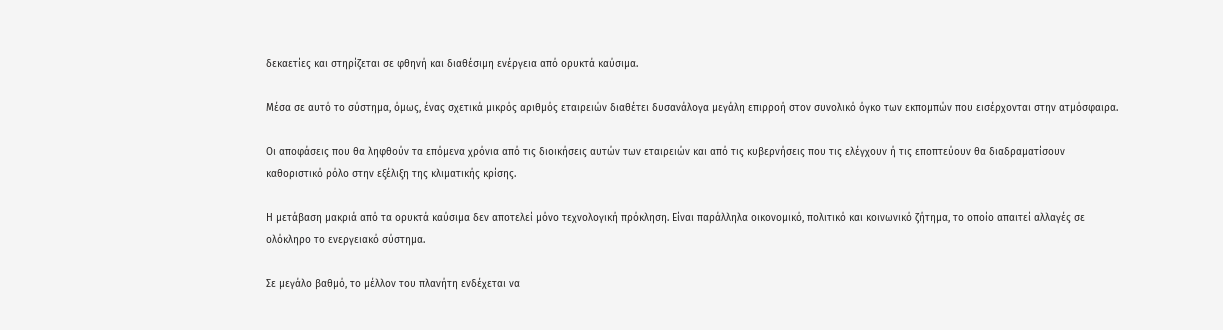δεκαετίες και στηρίζεται σε φθηνή και διαθέσιμη ενέργεια από ορυκτά καύσιμα.

Μέσα σε αυτό το σύστημα, όμως, ένας σχετικά μικρός αριθμός εταιρειών διαθέτει δυσανάλογα μεγάλη επιρροή στον συνολικό όγκο των εκπομπών που εισέρχονται στην ατμόσφαιρα.

Οι αποφάσεις που θα ληφθούν τα επόμενα χρόνια από τις διοικήσεις αυτών των εταιρειών και από τις κυβερνήσεις που τις ελέγχουν ή τις εποπτεύουν θα διαδραματίσουν καθοριστικό ρόλο στην εξέλιξη της κλιματικής κρίσης.

Η μετάβαση μακριά από τα ορυκτά καύσιμα δεν αποτελεί μόνο τεχνολογική πρόκληση. Είναι παράλληλα οικονομικό, πολιτικό και κοινωνικό ζήτημα, το οποίο απαιτεί αλλαγές σε ολόκληρο το ενεργειακό σύστημα.

Σε μεγάλο βαθμό, το μέλλον του πλανήτη ενδέχεται να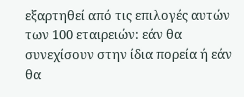εξαρτηθεί από τις επιλογές αυτών των 100 εταιρειών: εάν θα συνεχίσουν στην ίδια πορεία ή εάν θα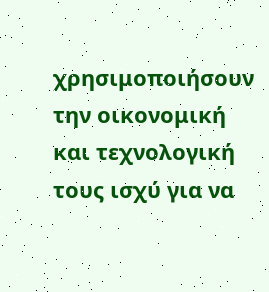χρησιμοποιήσουν την οικονομική και τεχνολογική τους ισχύ για να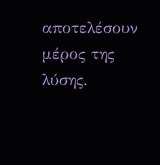αποτελέσουν μέρος της λύσης.